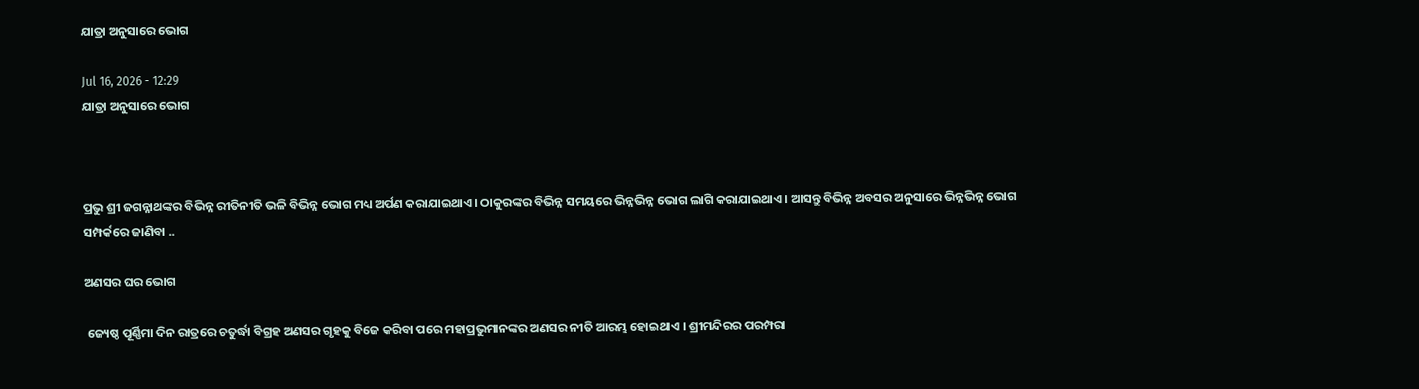ଯାତ୍ରା ଅନୁସାରେ ଭୋଗ

Jul 16, 2026 - 12:29
ଯାତ୍ରା ଅନୁସାରେ ଭୋଗ



ପ୍ରଭୁ ଶ୍ରୀ ଜଗନ୍ନାଥଙ୍କର ବିଭିନ୍ନ ରୀତିନୀତି ଭଳି ବିଭିନ୍ନ ଭୋଗ ମଧ୍ୟ ଅର୍ପଣ କରାଯାଇଥାଏ । ଠାକୁରଙ୍କର ବିଭିନ୍ନ ସମୟରେ ଭିନ୍ନଭିନ୍ନ ଭୋଗ ଲାଗି କରାଯାଇଥାଏ । ଆସନ୍ତୁ ବିଭିନ୍ନ ଅବସର ଅନୁସାରେ ଭିନ୍ନଭିନ୍ନ ଭୋଗ ସମ୍ପର୍କରେ ଜାଣିବା ..

ଅଣସର ଘର ଭୋଗ

 ଜ୍ୟେଷ୍ଠ ପୂର୍ଣ୍ଣିମା ଦିନ ରାତ୍ରରେ ଚତୁର୍ଦ୍ଧା ବିଗ୍ରହ ଅଣସର ଗୃହକୁ ବିଜେ କରିବା ପରେ ମହାପ୍ରଭୁମାନଙ୍କର ଅଣସର ନୀତି ଆରମ୍ଭ ହୋଇଥାଏ । ଶ୍ରୀମନ୍ଦିରର ପରମ୍ପରା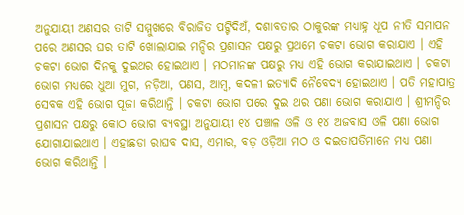ଅନୁଯାୟୀ ଅଣସର ତାଟି ସମ୍ମୁଖରେ ବିରାଜିତ ପଟ୍ଟିଦିଅଁ, ଦଶାବତାର ଠାକୁରଙ୍କ ମଧ୍ୟାହ୍ନ ଧୂପ ନୀତି ସମାପନ ପରେ ଅଣସର ଘର ତାଟି ଖୋଲାଯାଇ ମନ୍ଦିର ପ୍ରଶାସନ ପକ୍ଷରୁ ପ୍ରଥମେ ଚକଟା ଭୋଗ କରାଯାଏ । ଏହି ଚକଟା ଭୋଗ ଦିନକୁ ଦୁଇଥର ହୋଇଥାଏ । ମଠମାନଙ୍କ ପକ୍ଷରୁ ମଧ୍ୟ ଏହି ଭୋଗ କରାଯାଇଥାଏ । ଚକଟା ଭୋଗ ମଧ୍ୟରେ ଧୁଆ ମୁଗ, ନଡ଼ିଆ, ପଣସ, ଆମ୍ବ, କଦଳୀ ଇତ୍ୟାଦି ନୈବେଦ୍ୟ ହୋଇଥାଏ । ପତି ମହାପାତ୍ର ସେବକ ଏହି ଭୋଗ ପୂଜା କରିଥାନ୍ତି । ଚକଟା ଭୋଗ ପରେ ଦୁଇ ଥର ପଣା ଭୋଗ କରାଯାଏ । ଶ୍ରୀମନ୍ଦିର ପ୍ରଶାସନ ପକ୍ଷରୁ କୋଠ ଭୋଗ ବ୍ୟବସ୍ଥା ଅନୁଯାୟୀ ୧୪ ପଞ୍ଚାଳ ଓଳି ଓ ୧୪ ଅଜବାସ ଓଳି ପଣା ଭୋଗ ଯୋଗାଯାଇଥାଏ । ଏହାଛଡା ରାଘବ ଦାସ, ଏମାର, ବଡ଼ ଓଡ଼ିଆ ମଠ ଓ ଦଇତାପତିମାନେ ମଧ୍ୟ ପଣା ଭୋଗ କରିଥାନ୍ତି ।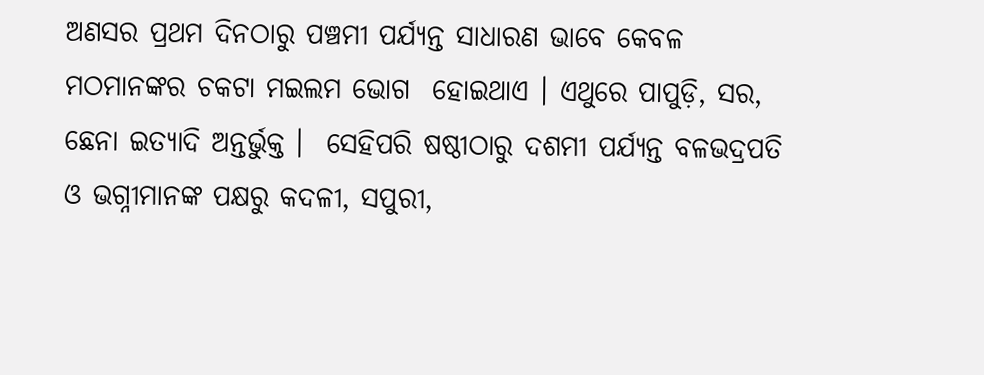ଅଣସର ପ୍ରଥମ ଦିନଠାରୁ ପଞ୍ଚମୀ ପର୍ଯ୍ୟନ୍ତ ସାଧାରଣ ଭାବେ କେବଳ ମଠମାନଙ୍କର ଚକଟା ମଇଲମ ଭୋଗ  ହୋଇଥାଏ । ଏଥୁରେ ପାପୁଡ଼ି, ସର, ଛେନା ଇତ୍ୟାଦି ଅନ୍ତର୍ଭୁକ୍ତ ।  ସେହିପରି ଷଷ୍ଠୀଠାରୁ ଦଶମୀ ପର୍ଯ୍ୟନ୍ତ ବଳଭଦ୍ରପତି ଓ ଭଗ୍ନୀମାନଙ୍କ ପକ୍ଷରୁ କଦଳୀ, ସପୁରୀ,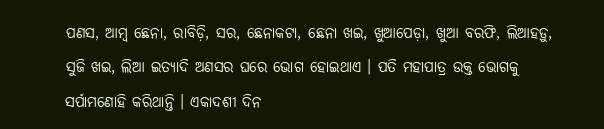ପଣସ, ଆମ୍ବ ଛେନା, ରାବିଡ଼ି, ସର, ଛେନାକଟା, ଛେନା ଖଇ, ଖୁଆପେଡ଼ା, ଖୁଆ ବରଫି, ଲିଆହଡ଼ୁ, ସୁଜି ଖଇ, ଲିଆ ଇତ୍ୟାଦି ଅଣସର ଘରେ ଭୋଗ ହୋଇଥାଏ । ପତି ମହାପାତ୍ର ଉକ୍ତ ଭୋଗକୁ ସର୍ପାମଣୋହି କରିଥାନ୍ତି । ଏକାଦଶୀ ଦିନ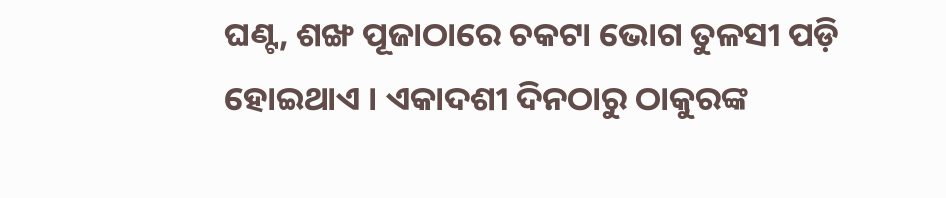ଘଣ୍ଟ, ଶଙ୍ଖ ପୂଜାଠାରେ ଚକଟା ଭୋଗ ତୁଳସୀ ପଡ଼ି ହୋଇଥାଏ । ଏକାଦଶୀ ଦିନଠାରୁ ଠାକୁରଙ୍କ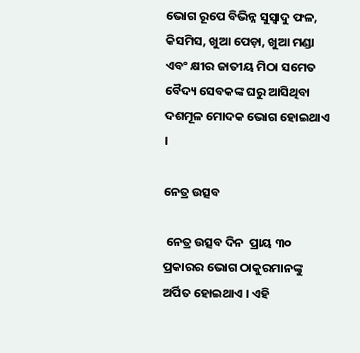ଭୋଗ ରୂପେ ବିଭିନ୍ନ ସୁସ୍ୱାଦୁ ଫଳ, କିସମିସ, ଖୁଆ ପେଡ଼ା, ଖୁଆ ମଣ୍ଡା ଏବଂ କ୍ଷୀର ଜାତୀୟ ମିଠା ସମେତ ବୈଦ୍ୟ ସେବକଙ୍କ ଘରୁ ଆସିଥିବା ଦଶମୂଳ ମୋଦକ ଭୋଗ ହୋଇଥାଏ ।

ନେତ୍ର ଉତ୍ସବ

 ନେତ୍ର ଉତ୍ସବ ଦିନ  ପ୍ରାୟ ୩୦ ପ୍ରକାରର ଭୋଗ ଠାକୁରମାନଙ୍କୁ ଅର୍ପିତ ହୋଇଥାଏ । ଏହି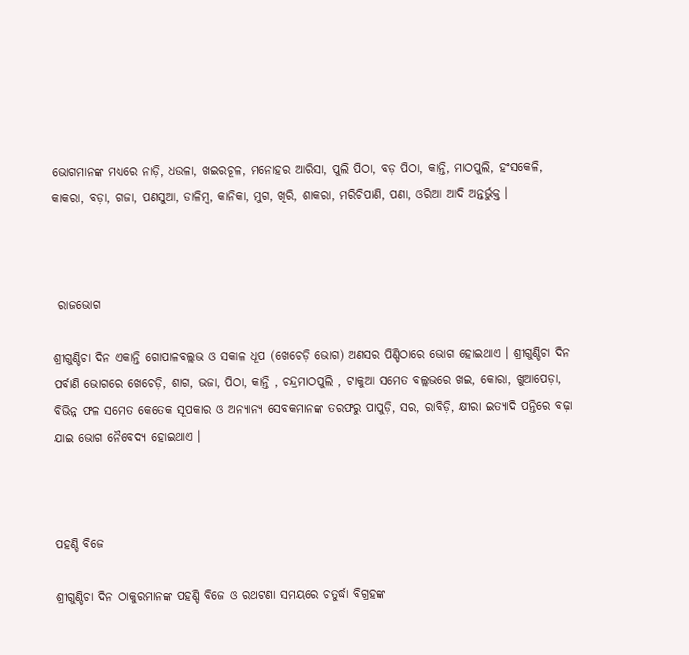ଭୋଗମାନଙ୍କ ମଧ୍ୟରେ ନାଡ଼ି, ଧଉଳା, ଖଇରଚୂଳ, ମନୋହର ଆରିସା, ପୁଲି ପିଠା, ବଡ଼ ପିଠା, କାନ୍ତି, ମାଠପୁଲି, ହଂସକେଳି, କାକରା, ବଡ଼ା, ଗଜା, ପଣସୁଆ, ଡାଳିମ୍ବ, କାନିକା, ମୁଗ, ଖିରି, ଶାକରା, ମରିଚିପାଣି, ପଣା, ଓରିଆ ଆଦି ଅନ୍ତର୍ଭୁକ୍ତ ।



 ରାଜଭୋଗ

ଶ୍ରୀଗୁଣ୍ଡିଚା ଦିନ ଏକାନ୍ତି ଗୋପାଳବଲ୍ଲଭ ଓ ସକାଳ ଧୂପ (ଖେଚେଡ଼ି ଭୋଗ) ଅଣସର ପିଣ୍ଡିଠାରେ ଭୋଗ ହୋଇଥାଏ । ଶ୍ରୀଗୁଣ୍ଡିଚା ଦିନ ପର୍ବାଣି ଭୋଗରେ ଖେଚେଡ଼ି, ଶାଗ, ଭଜା, ପିଠା, କାନ୍ତି , ଚନ୍ଦ୍ରମାଠପୁଲି , ଟାକୁଆ ସମେତ ବଲ୍ଲଭରେ ଖଇ, କୋରା, ଖୁଆପେଡ଼ା, ବିଭିନ୍ନ ଫଳ ସମେତ କେତେକ ସୂପକାର ଓ ଅନ୍ୟାନ୍ୟ ସେବକମାନଙ୍କ ତରଫରୁ ପାପୁଡ଼ି, ସର, ରାବିଡ଼ି, କ୍ଷୀରା ଇତ୍ୟାଦି ପନ୍ତିରେ ବଢ଼ା ଯାଇ ଭୋଗ ନୈବେଦ୍ୟ ହୋଇଥାଏ ।



ପହଣ୍ଡି ବିଜେ

ଶ୍ରୀଗୁଣ୍ଡିଚା ଦିନ ଠାକୁରମାନଙ୍କ ପହଣ୍ଡି ବିଜେ ଓ ରଥଟଣା ସମୟରେ ଚତୁର୍ଦ୍ଧା ବିଗ୍ରହଙ୍କ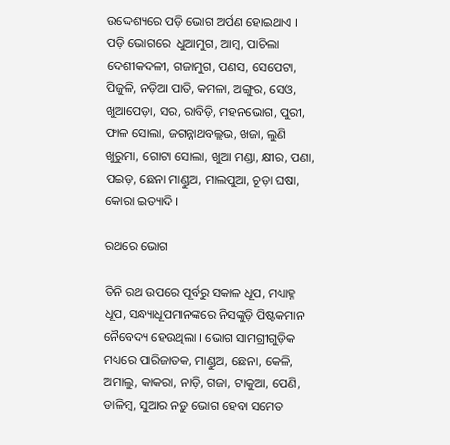ଉଦ୍ଦେଶ୍ୟରେ ପଡ଼ି ଭୋଗ ଅର୍ପଣ ହୋଇଥାଏ । ପଡ଼ି ଭୋଗରେ  ଧୁଆମୁଗ, ଆମ୍ବ, ପାଚିଲା ଦେଶୀକଦଳୀ, ଗଜାମୁଗ, ପଣସ, ସେପେଟା, ପିଜୁଳି, ନଡ଼ିଆ ପାତି, କମଳା, ଅଙ୍ଗୁର, ସେଓ, ଖୁଆପେଡ଼ା, ସର, ରାବିଡ଼ି, ମହନଭୋଗ, ପୁରୀ, ଫାଳ ସୋଲା, ଜଗନ୍ନାଥବଲ୍ଲଭ, ଖଜା, ଲୁଣି ଖୁରୁମା, ଗୋଟା ସୋଲା, ଖୁଆ ମଣ୍ଡା, କ୍ଷୀର, ପଣା, ପଇଡ଼, ଛେନା ମାଣ୍ଡୁଅ, ମାଲପୁଆ, ଚୂଡ଼ା ଘଷା, କୋରା ଇତ୍ୟାଦି ।

ରଥରେ ଭୋଗ

ତିନି ରଥ ଉପରେ ପୂର୍ବରୁ ସକାଳ ଧୂପ, ମଧ୍ୟାହ୍ନ ଧୂପ, ସନ୍ଧ୍ୟାଧୂପମାନଙ୍କରେ ନିସଙ୍କୁଡ଼ି ପିଷ୍ଟକମାନ ନୈବେଦ୍ୟ ହେଉଥିଲା । ଭୋଗ ସାମଗ୍ରୀଗୁଡ଼ିକ ମଧ୍ୟରେ ପାରିଜାତକ, ମାଣ୍ଡୁଅ, ଛେନା, କେଳି, ଅମାଲୁ, କାକରା, ନାଡ଼ି, ଗଜା, ଟାକୁଆ, ପେଣି, ଡାଳିମ୍ବ, ସୁଆର ନଡ଼ୁ ଭୋଗ ହେବା ସମେତ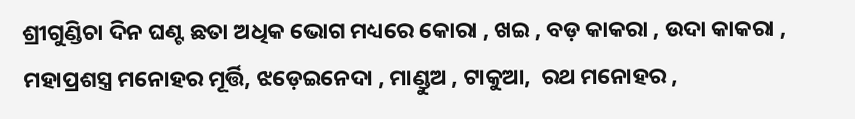ଶ୍ରୀଗୁଣ୍ଡିଚା ଦିନ ଘଣ୍ଟ ଛତା ଅଧିକ ଭୋଗ ମଧ୍ୟରେ କୋରା , ଖଇ , ବଡ଼ କାକରା , ଉଦା କାକରା , ମହାପ୍ରଶସ୍ତ୍ର ମନୋହର ମୂର୍ତ୍ତି, ଝଡ଼େଇନେଦା , ମାଣ୍ଡୁଅ , ଟାକୁଆ,  ରଥ ମନୋହର ,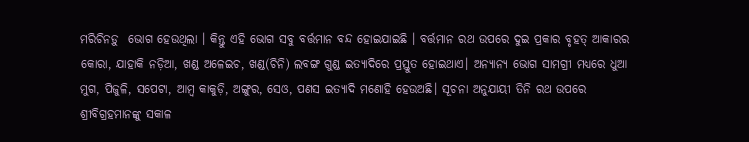ମରିଚିନଡ଼ୁ  ଭୋଗ ହେଉଥିଲା । କିନ୍ତୁ ଏହି ଭୋଗ ସବୁ ବର୍ତ୍ତମାନ ବନ୍ଦ ହୋଇଯାଇଛି । ବର୍ତ୍ତମାନ ରଥ ଉପରେ ଦୁଇ ପ୍ରକାର ବୃହତ୍ ଆକାରର କୋରା, ଯାହାକି ନଡ଼ିଆ, ଖଣ୍ଡ ଅଳେଇଚ, ଖଣ୍ଡ(ଚିନି) ଲବଙ୍ଗ ଗୁଣ୍ଡ ଇତ୍ୟାଦିରେ ପ୍ରସ୍ତୁତ ହୋଇଥାଏ। ଅନ୍ୟାନ୍ୟ ଭୋଗ ସାମଗ୍ରୀ ମଧ୍ୟରେ ଧୁଆ ମୁଗ, ପିଜୁଳି, ସପେଟା, ଆମ୍ବ କାକୁଡ଼ି, ଅଙ୍ଗୁର, ସେଓ, ପଣସ ଇତ୍ୟାଦି ମଣୋହି ହେଉଅଛି। ସୂଚନା ଅନୁଯାୟୀ ତିନି ରଥ ଉପରେ ଶ୍ରୀବିଗ୍ରହମାନଙ୍କୁ ସକାଳ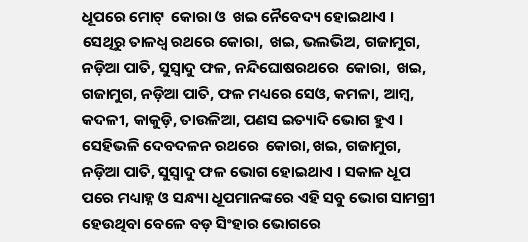ଧୂପରେ ମୋଟ୍  କୋରା ଓ  ଖଇ ନୈବେଦ୍ୟ ହୋଇଥାଏ । ସେଥିରୁ ତାଳଧ୍ବ ରଥରେ କୋରା,  ଖଇ, ଭଲଭିଅ, ଗଜାମୁଗ, ନଡ଼ିଆ ପାତି, ସୁସ୍ବାଦୁ ଫଳ, ନନ୍ଦିଘୋଷରଥରେ  କୋରା,  ଖଇ, ଗଜାମୁଗ, ନଡ଼ିଆ ପାତି, ଫଳ ମଧ୍ୟରେ ସେଓ, କମଳା, ଆମ୍ବ, କଦଳୀ, କାକୁଡ଼ି, ତାଉଳିଆ, ପଣସ ଇତ୍ୟାଦି ଭୋଗ ହୁଏ । ସେହିଭଳି ଦେବଦଳନ ରଥରେ  କୋରା, ଖଇ, ଗଜାମୁଗ, ନଡ଼ିଆ ପାତି, ସୁସ୍ବାଦୁ ଫଳ ଭୋଗ ହୋଇଥାଏ । ସକାଳ ଧୂପ ପରେ ମଧ୍ୟାହ୍ନ ଓ ସନ୍ଧ୍ୟା ଧୂପମାନଙ୍କରେ ଏହି ସବୁ ଭୋଗ ସାମଗ୍ରୀ ହେଉଥିବା ବେଳେ ବଡ଼ ସିଂହାର ଭୋଗରେ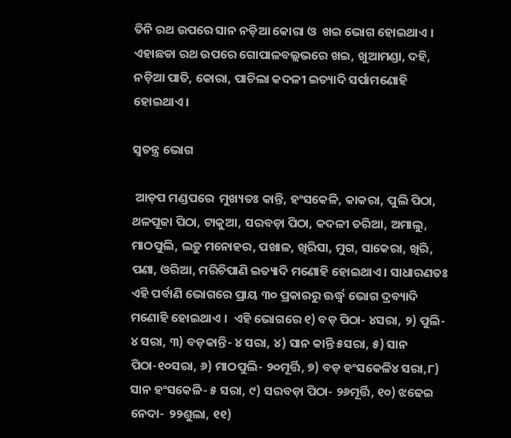ତିନି ରଥ ଉପରେ ସାନ ନଡ଼ିଆ କୋରା ଓ  ଖଇ ଭୋଗ ହୋଇଥାଏ ।  ଏହାଛଡା ରଥ ଉପରେ ଗୋପାଳବଲ୍ଲଭରେ ଖଇ, ଖୁଆମଣ୍ଡା, ଦହି, ନଡ଼ିଆ ପାତି, କୋରା, ପାଚିଲା କଦଳୀ ଇତ୍ୟାଦି ସର୍ପାମଣୋହି ହୋଇଥାଏ ।

ସ୍ବତନ୍ତ୍ର ଭୋଗ

 ଆଡ଼ପ ମଣ୍ଡପରେ  ମୁଖ୍ୟତଃ କାନ୍ତି, ହଂସକେଳି, କାକରା, ପୁଲି ପିଠା, ଥଳପୂଜା ପିଠା, ଟାକୁଆ, ସରବଡ଼ା ପିଠା, କଦଳୀ ତରିଆ, ଅମାଲୁ, ମାଠପୁଲି, ଲଡ଼ୁ ମନୋହର, ପଖାଳ, ଖିରିସା, ମୁଗ, ସାକେରା, ଖିରି, ପଣା, ଓରିଆ, ମରିଚିପାଣି ଇତ୍ୟାଦି ମଣୋହି ହୋଇଥାଏ । ସାଧାରଣତଃ ଏହି ପର୍ବାଣି ଭୋଗରେ ପ୍ରାୟ ୩୦ ପ୍ରକାରରୁ ଊର୍ଦ୍ଧ୍ୱ ଭୋଗ ଦ୍ରବ୍ୟାଦି ମଣୋହି ହୋଇଥାଏ ।  ଏହି ଭୋଗରେ ୧) ବଡ଼ ପିଠା- ୪ସରା, ୨) ପୁଲି- ୪ ସରା, ୩) ବଡ଼କାନ୍ତି- ୪ ସରା, ୪) ସାନ କାନ୍ତି ୫ସରା, ୫) ସାନ ପିଠା-୧୦ସରା, ୬) ମାଠପୁଲି- ୨୦ମୂର୍ତ୍ତି, ୭) ବଡ଼ ହଂସକେଳି୪ ସରା,୮) ସାନ ହଂସକେଳି- ୫ ସରା, ୯) ସରବଡ଼ା ପିଠା- ୨୬ମୂର୍ତ୍ତି, ୧୦) ଝଢେଇ ନେଦା- ୨୨ଶୁଲା, ୧୧)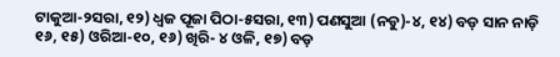ଟାକୁଆ-୨ସରା, ୧୨) ଧ୍ବଜ ପୂଜା ପିଠା-୫ସରା, ୧୩) ପଣସୁଆ (ନଡୁ)-୪, ୧୪) ବଡ଼ ସାନ ନାଡ଼ି ୧୬, ୧୫) ଓରିଆ-୧୦, ୧୬) ଖିରି- ୪ ଓଳି, ୧୭) ବଡ଼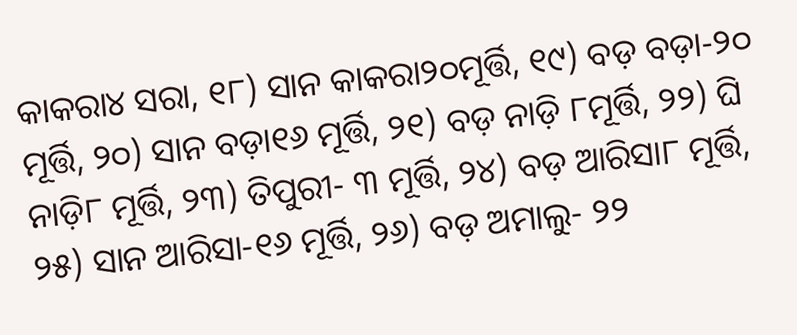କାକରା୪ ସରା, ୧୮) ସାନ କାକରା୨୦ମୂର୍ତ୍ତି, ୧୯) ବଡ଼ ବଡ଼ା-୨୦ ମୂର୍ତ୍ତି, ୨୦) ସାନ ବଡ଼ା୧୬ ମୂର୍ତ୍ତି, ୨୧) ବଡ଼ ନାଡ଼ି ୮ମୂର୍ତ୍ତି, ୨୨) ଘି ନାଡ଼ି୮ ମୂର୍ତ୍ତି, ୨୩) ତିପୁରୀ- ୩ ମୂର୍ତ୍ତି, ୨୪) ବଡ଼ ଆରିସା୮ ମୂର୍ତ୍ତି, ୨୫) ସାନ ଆରିସା-୧୬ ମୂର୍ତ୍ତି, ୨୬) ବଡ଼ ଅମାଲୁ- ୨୨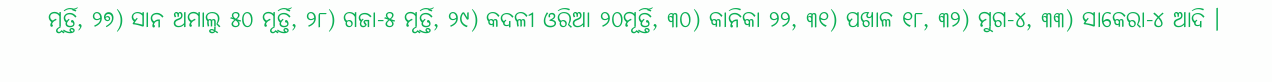ମୂର୍ତ୍ତି, ୨୭) ସାନ ଅମାଲୁ ୫୦ ମୂର୍ତ୍ତି, ୨୮) ଗଜା-୫ ମୂର୍ତ୍ତି, ୨୯) କଦଳୀ ଓରିଆ ୨୦ମୂର୍ତ୍ତି, ୩୦) କାନିକା ୨୨, ୩୧) ପଖାଳ ୧୮, ୩୨) ମୁଗ-୪, ୩୩) ସାକେରା-୪ ଆଦି ।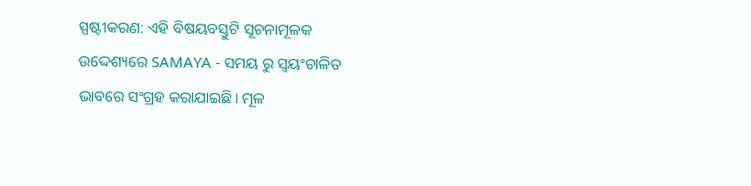ସ୍ପଷ୍ଟୀକରଣ: ଏହି ବିଷୟବସ୍ତୁଟି ସୂଚନାମୂଳକ ଉଦ୍ଦେଶ୍ୟରେ SAMAYA - ସମୟ ରୁ ସ୍ୱୟଂଚାଳିତ ଭାବରେ ସଂଗ୍ରହ କରାଯାଇଛି। ମୂଳ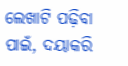ଲେଖାଟି ପଢ଼ିବା ପାଇଁ, ଦୟାକରି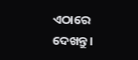ଏଠାରେ ଦେଖନ୍ତୁ।